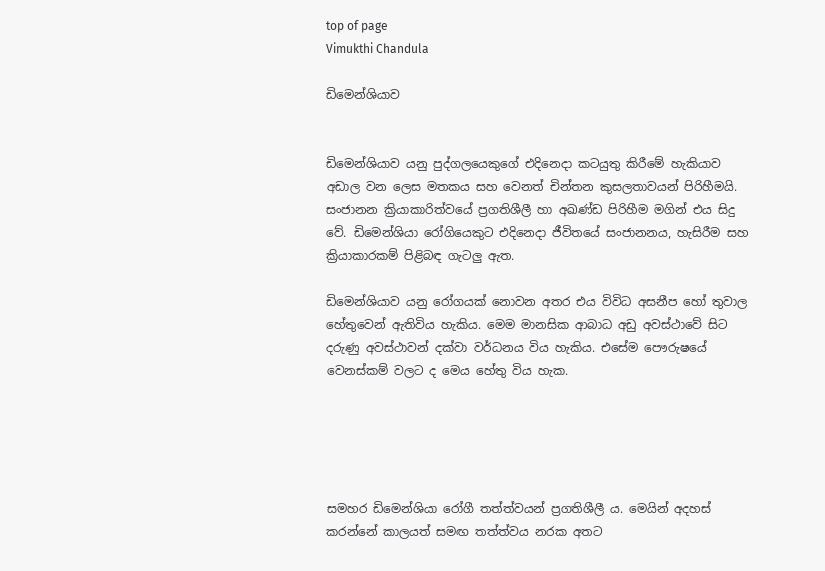top of page
Vimukthi Chandula

ඩිමෙන්ශියාව


ඩිමෙන්ශියාව යනු පුද්ගලයෙකුගේ එදිනෙදා කටයුතු කිරීමේ හැකියාව අඩාල වන ලෙස මතකය සහ වෙනත් චින්තන කුසලතාවයන් පිරිහීමයි. සංජානන ක්‍රියාකාරිත්වයේ ප්‍රගතිශීලී හා අඛණ්ඩ පිරිහීම මගින් එය සිදු වේ. ඩිමෙන්ශියා රෝගියෙකුට එදිනෙදා ජීවිතයේ සංජානනය, හැසිරීම සහ ක්‍රියාකාරකම් පිළිබඳ ගැටලු ඇත.

ඩිමෙන්ශියාව යනු රෝගයක් නොවන අතර එය විවිධ අසනීප හෝ තුවාල හේතුවෙන් ඇතිවිය හැකිය. මෙම මානසික ආබාධ අඩු අවස්ථාවේ සිට දරුණු අවස්ථාවන් දක්වා වර්ධනය විය හැකිය. එසේම පෞරුෂයේ වෙනස්කම් වලට ද මෙය හේතු විය හැක.





සමහර ඩිමෙන්ශියා රෝගී තත්ත්වයන් ප්‍රගතිශීලී ය. මෙයින් අදහස් කරන්නේ කාලයත් සමඟ තත්ත්වය නරක අතට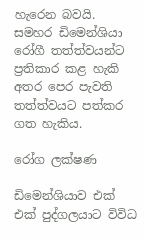හැරෙන බවයි. සමහර ඩිමෙන්ශියා රෝගී තත්ත්වයන්ට ප්‍රතිකාර කළ හැකි අතර පෙර පැවති තත්ත්වයට පත්කර ගත හැකිය.

රෝග ලක්ෂණ

ඩිමෙන්ශියාව එක් එක් පුද්ගලයාට විවිධ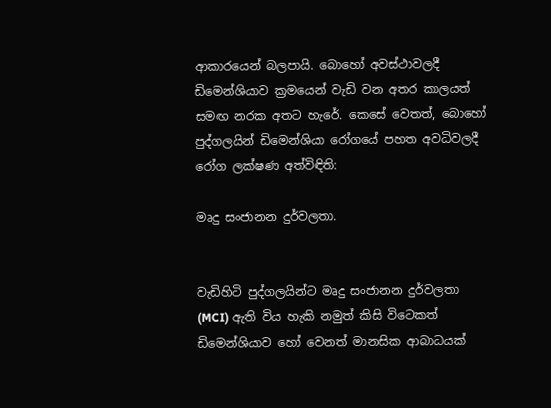ආකාරයෙන් බලපායි. බොහෝ අවස්ථාවලදී ඩිමෙන්ශියාව ක්‍රමයෙන් වැඩි වන අතර කාලයත් සමඟ නරක අතට හැරේ. කෙසේ වෙතත්, බොහෝ පුද්ගලයින් ඩිමෙන්ශියා රෝගයේ පහත අවධිවලදී රෝග ලක්ෂණ අත්විඳිති:

මෘදු සංජානන දුර්වලතා.


වැඩිහිටි පුද්ගලයින්ට මෘදු සංජානන දුර්වලතා (MCI) ඇති විය හැකි නමුත් කිසි විටෙකත් ඩිමෙන්ශියාව හෝ වෙනත් මානසික ආබාධයක්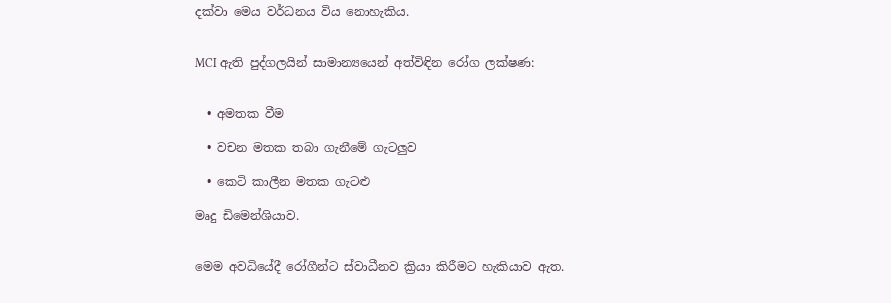දක්වා මෙය වර්ධනය විය නොහැකිය.


MCI ඇති පුද්ගලයින් සාමාන්‍යයෙන් අත්විඳින රෝග ලක්ෂණ:


  • අමතක වීම

  • වචන මතක තබා ගැනීමේ ගැටලුව

  • කෙටි කාලීන මතක ගැටළු

මෘදු ඩිමෙන්ශියාව.


මෙම අවධියේදී රෝගීන්ට ස්වාධීනව ක්‍රියා කිරීමට හැකියාව ඇත.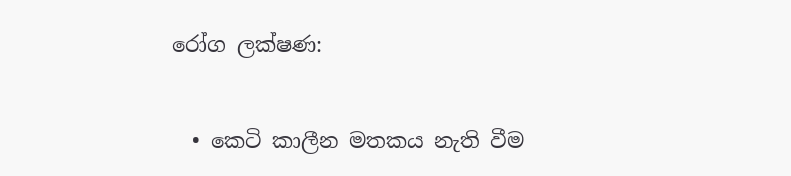රෝග ලක්ෂණ:


  • කෙටි කාලීන මතකය නැති වීම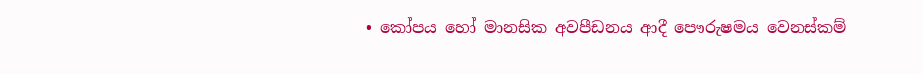• කෝපය හෝ මානසික අවපීඩනය ආදී පෞරුෂමය වෙනස්කම්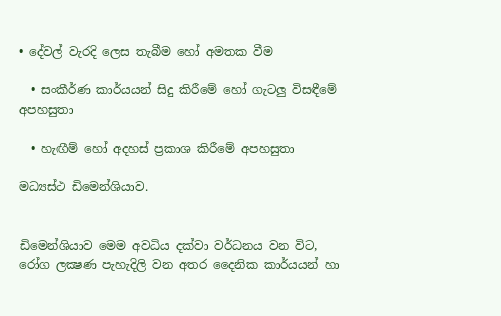• දේවල් වැරදි ලෙස තැබීම හෝ අමතක වීම

  • සංකීර්ණ කාර්යයන් සිදු කිරීමේ හෝ ගැටලු විසඳීමේ අපහසුතා

  • හැඟීම් හෝ අදහස් ප්‍රකාශ කිරීමේ අපහසුතා

මධ්‍යස්ථ ඩිමෙන්ශියාව.


ඩිමෙන්ශියාව මෙම අවධිය දක්වා වර්ධනය වන විට, රෝග ලක්‍ෂණ පැහැදිලි වන අතර දෛනික කාර්යයන් හා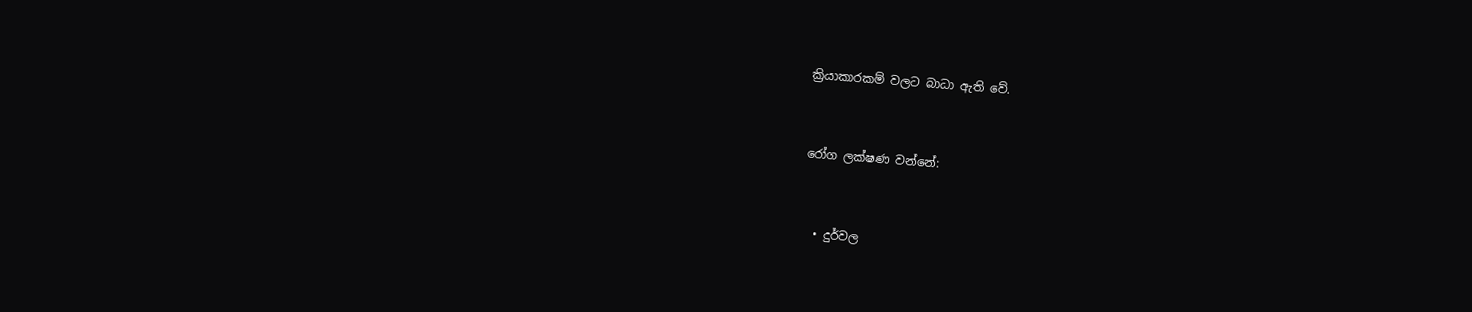ක්‍රියාකාරකම් වලට බාධා ඇති වේ.


රෝග ලක්ෂණ වන්නේ:


  • දුර්වල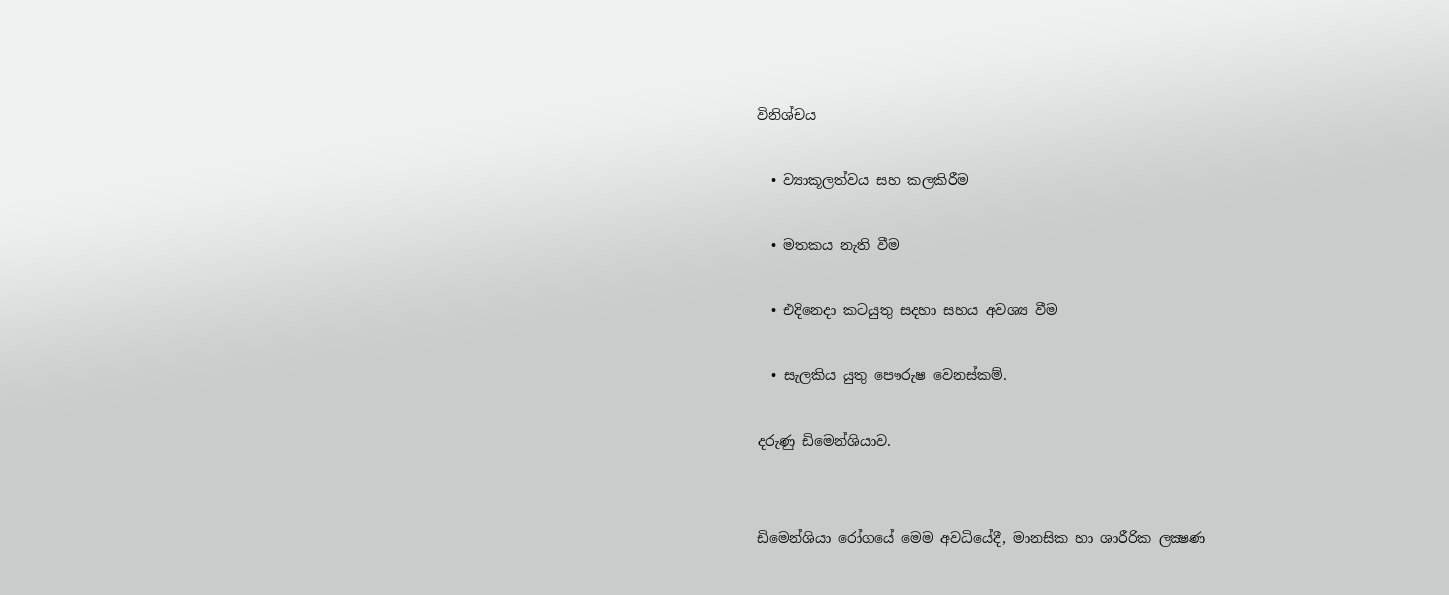විනිශ්චය

  • ව්‍යාකූලත්වය සහ කලකිරීම

  • මතකය නැති වීම

  • එදිනෙදා කටයුතු සදහා සහය අවශ්‍ය වීම

  • සැලකිය යුතු පෞරුෂ වෙනස්කම්.

දරුණු ඩිමෙන්ශියාව.


ඩිමෙන්ශියා රෝගයේ මෙම අවධියේදී, මානසික හා ශාරීරික ලක්‍ෂණ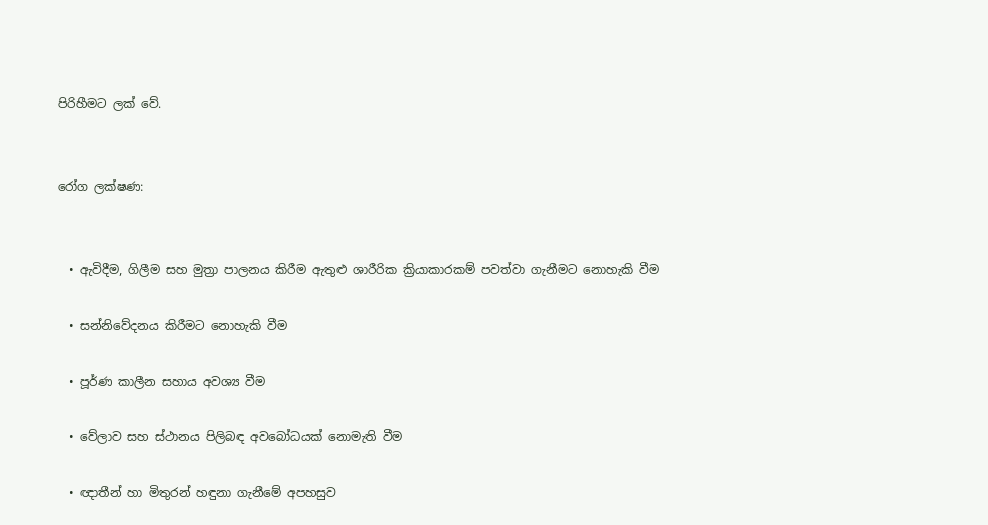පිරිහීමට ලක් වේ.


රෝග ලක්ෂණ:


  • ඇවිදීම, ගිලීම සහ මුත්‍රා පාලනය කිරීම ඇතුළු ශාරීරික ක්‍රියාකාරකම් පවත්වා ගැනීමට නොහැකි වීම

  • සන්නිවේදනය කිරීමට නොහැකි වීම

  • පූර්ණ කාලීන සහාය අවශ්‍ය වීම

  • වේලාව සහ ස්ථානය පිලිබඳ අවබෝධයක් නොමැති වීම

  • ඥාතීන් හා මිතුරන් හඳුනා ගැනීමේ අපහසුව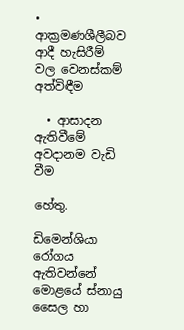• ආක්‍රමණශීලීබව ආදී හැසිරීම් වල වෙනස්කම් අත්විඳීම

  • ආසාදන ඇතිවීමේ අවදානම වැඩි වීම

හේතු.

ඩිමෙන්ශියා රෝගය ඇතිවන්නේ මොළයේ ස්නායු සෛල හා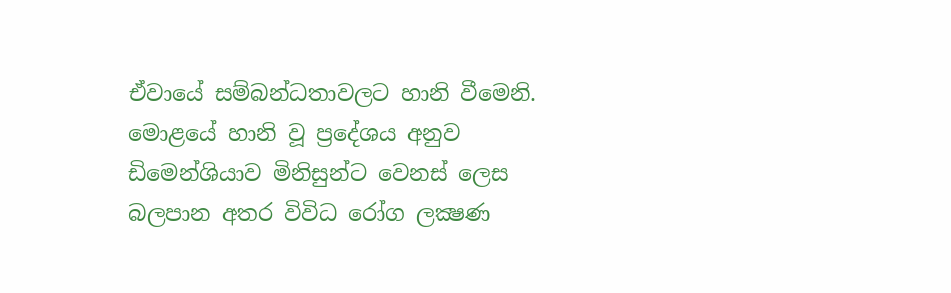ඒවායේ සම්බන්ධතාවලට හානි වීමෙනි. මොළයේ හානි වූ ප්‍රදේශය අනුව ඩිමෙන්ශියාව මිනිසුන්ට වෙනස් ලෙස බලපාන අතර විවිධ රෝග ලක්‍ෂණ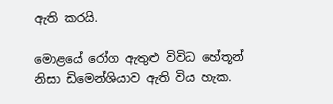ඇති කරයි.

මොළයේ රෝග ඇතුළු විවිධ හේතූන් නිසා ඩිමෙන්ශියාව ඇති විය හැක.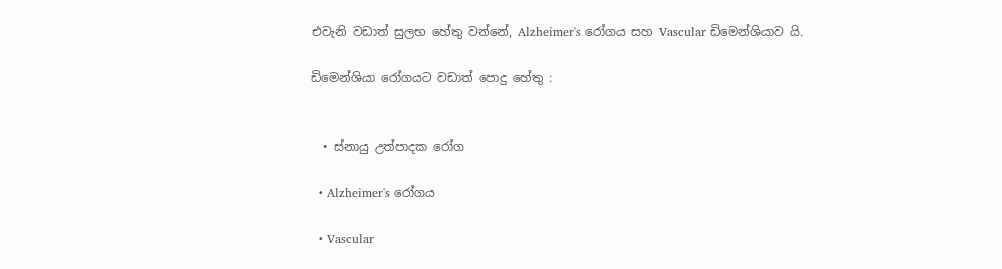එවැනි වඩාත් සුලභ හේතු වන්නේ, Alzheimer's රෝගය සහ Vascular ඩිමෙන්ශියාව යි.

ඩිමෙන්ශියා රෝගයට වඩාත් පොදු හේතු :


  • ස්නායු උත්පාදක රෝග

  • Alzheimer's රෝගය

  • Vascular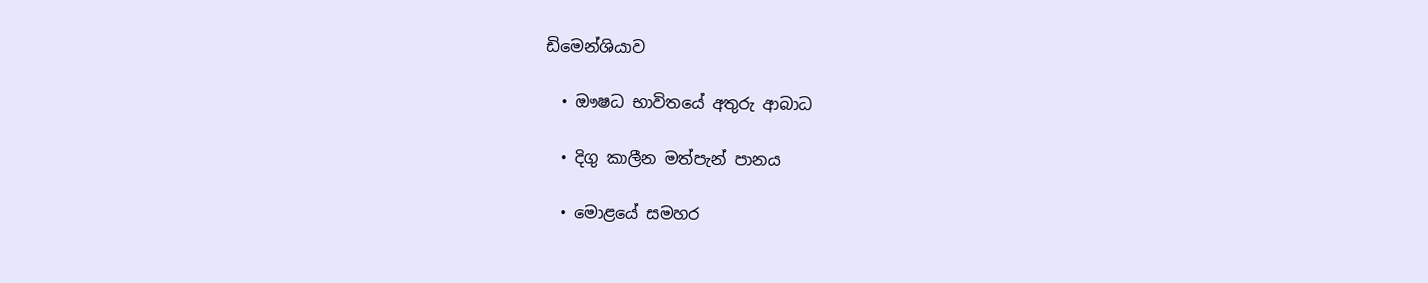ඩිමෙන්ශියාව

  • ඖෂධ භාවිතයේ අතුරු ආබාධ

  • දිගු කාලීන මත්පැන් පානය

  • මොළයේ සමහර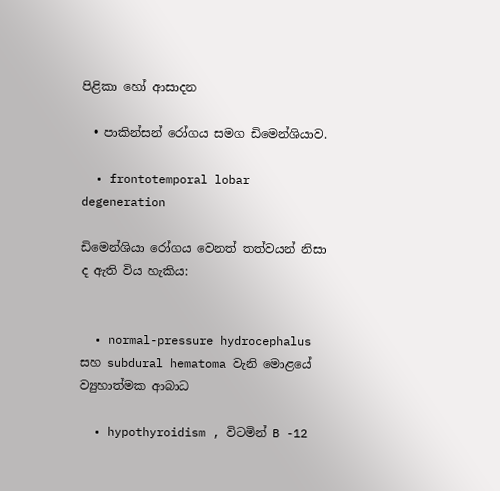පිළිකා හෝ ආසාදන

  • පාකින්සන් රෝගය සමග ඩිමෙන්ශියාව.

  • frontotemporal lobar degeneration

ඩිමෙන්ශියා රෝගය වෙනත් තත්වයන් නිසා ද ඇති විය හැකිය:


  • normal-pressure hydrocephalus සහ subdural hematoma වැනි මොළයේ ව්‍යුහාත්මක ආබාධ

  • hypothyroidism , විටමින් B -12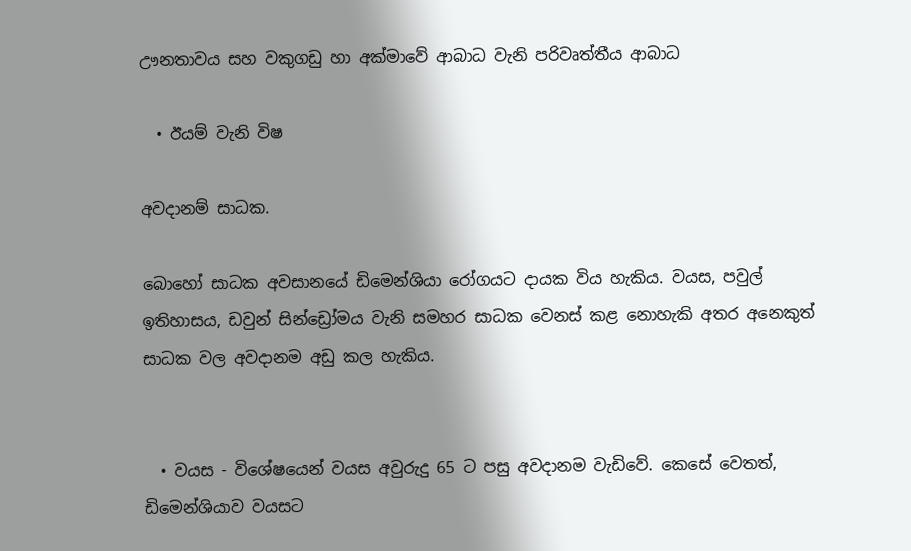ඌනතාවය සහ වකුගඩු හා අක්මාවේ ආබාධ වැනි පරිවෘත්තීය ආබාධ

  • ඊයම් වැනි විෂ

අවදානම් සාධක.

බොහෝ සාධක අවසානයේ ඩිමෙන්ශියා රෝගයට දායක විය හැකිය. වයස, පවුල් ඉතිහාසය, ඩවුන් සින්ඩ්‍රෝමය වැනි සමහර සාධක වෙනස් කළ නොහැකි අතර අනෙකුත් සාධක වල අවදානම අඩු කල හැකිය.


  • වයස - විශේෂයෙන් වයස අවුරුදු 65 ට පසු අවදානම වැඩිවේ. කෙසේ වෙතත්, ඩිමෙන්ශියාව වයසට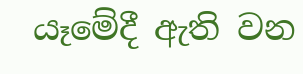යෑමේදී ඇති වන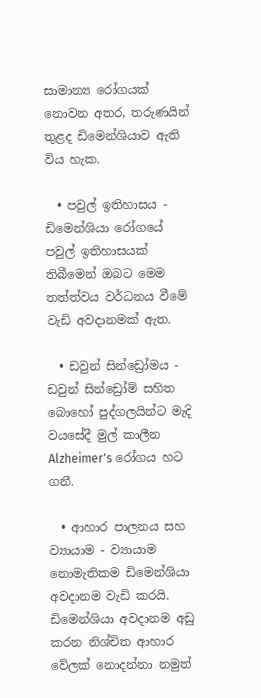සාමාන්‍ය රෝගයක් නොවන අතර, තරුණයින් තුළද ඩිමෙන්ශියාව ඇති විය හැක.

  • පවුල් ඉතිහාසය - ඩිමෙන්ශියා රෝගයේ පවුල් ඉතිහාසයක් තිබීමෙන් ඔබට මෙම තත්ත්වය වර්ධනය වීමේ වැඩි අවදානමක් ඇත.

  • ඩවුන් සින්ඩ්‍රෝමය - ඩවුන් සින්ඩ්‍රෝම් සහිත බොහෝ පුද්ගලයින්ට මැදි වයසේදී මුල් කාලීන Alzheimer's රෝගය හට ගනී.

  • ආහාර පාලනය සහ ව්‍යායාම - ව්‍යායාම නොමැතිකම ඩිමෙන්ශියා අවදානම වැඩි කරයි. ඩිමෙන්ශියා අවදානම අඩු කරන නිශ්චිත ආහාර වේලක් නොදන්නා නමුත්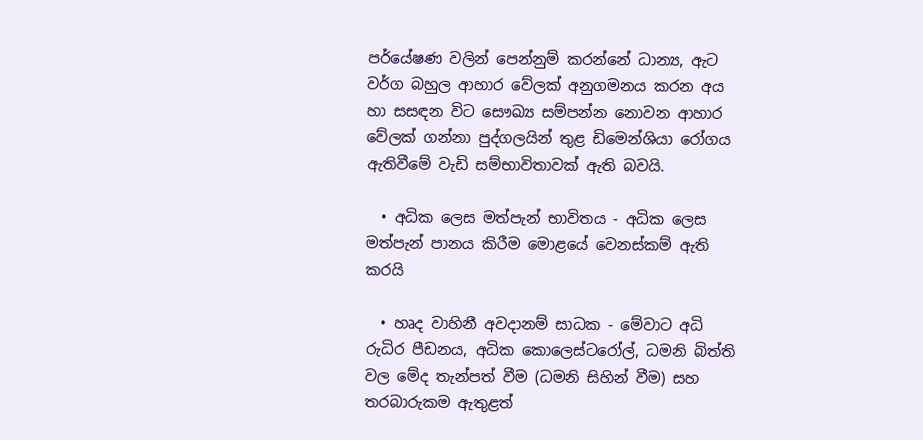පර්යේෂණ වලින් පෙන්නුම් කරන්නේ ධාන්‍ය, ඇට වර්ග බහුල ආහාර වේලක් අනුගමනය කරන අය හා සසඳන විට සෞඛ්‍ය සම්පන්න නොවන ආහාර වේලක් ගන්නා පුද්ගලයින් තුළ ඩිමෙන්ශියා රෝගය ඇතිවීමේ වැඩි සම්භාවිතාවක් ඇති බවයි.

  • අධික ලෙස මත්පැන් භාවිතය - අධික ලෙස මත්පැන් පානය කිරීම මොළයේ වෙනස්කම් ඇති කරයි

  • හෘද වාහිනී අවදානම් සාධක - මේවාට අධි රුධිර පීඩනය, අධික කොලෙස්ටරෝල්, ධමනි බිත්ති වල මේද තැන්පත් වීම (ධමනි සිහින් වීම) සහ තරබාරුකම ඇතුළත්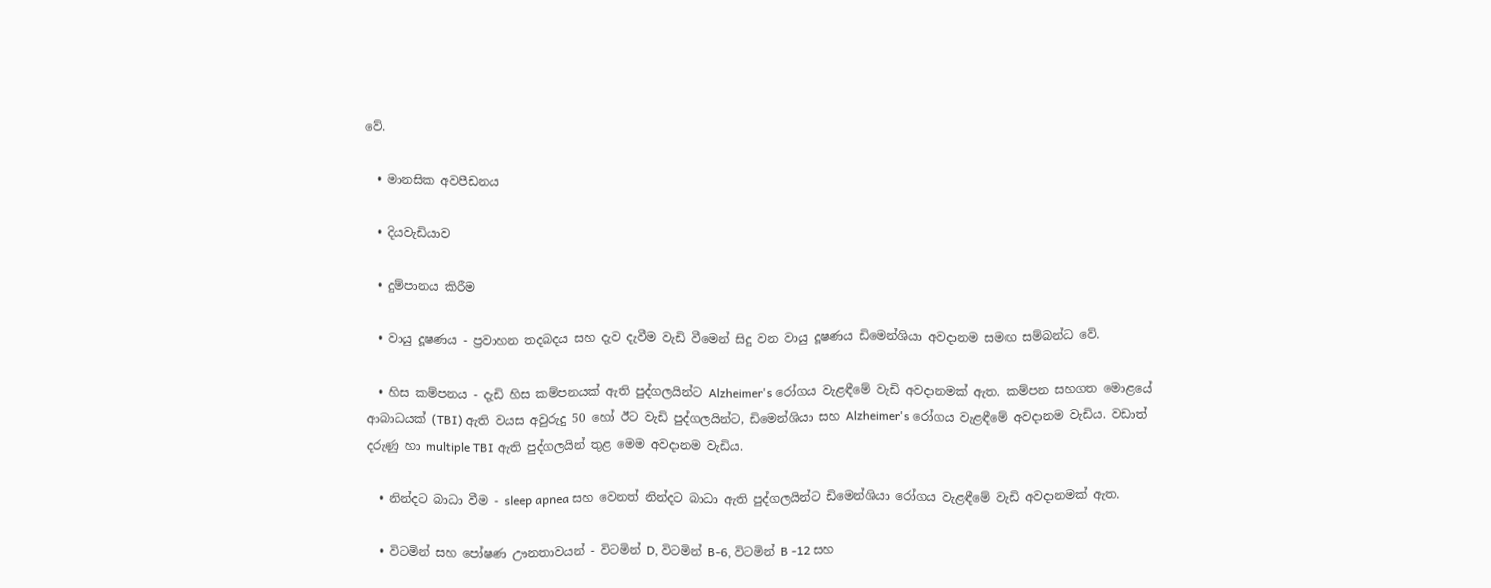වේ.

  • මානසික අවපීඩනය

  • දියවැඩියාව

  • දුම්පානය කිරීම

  • වායු දූෂණය - ප්‍රවාහන තදබදය සහ දැව දැවීම වැඩි වීමෙන් සිදු වන වායු දූෂණය ඩිමෙන්ශියා අවදානම සමඟ සම්බන්ධ වේ.

  • හිස කම්පනය - දැඩි හිස කම්පනයක් ඇති පුද්ගලයින්ට Alzheimer's රෝගය වැළඳීමේ වැඩි අවදානමක් ඇත. කම්පන සහගත මොළයේ ආබාධයක් (TBI) ඇති වයස අවුරුදු 50 හෝ ඊට වැඩි පුද්ගලයින්ට, ඩිමෙන්ශියා සහ Alzheimer's රෝගය වැළඳීමේ අවදානම වැඩිය. වඩාත් දරුණු හා multiple TBI ඇති පුද්ගලයින් තුළ මෙම අවදානම වැඩිය.

  • නින්දට බාධා වීම - sleep apnea සහ වෙනත් නින්දට බාධා ඇති පුද්ගලයින්ට ඩිමෙන්ශියා රෝගය වැළඳීමේ වැඩි අවදානමක් ඇත.

  • විටමින් සහ පෝෂණ ඌනතාවයන් - විටමින් D, විටමින් B-6, විටමින් B -12 සහ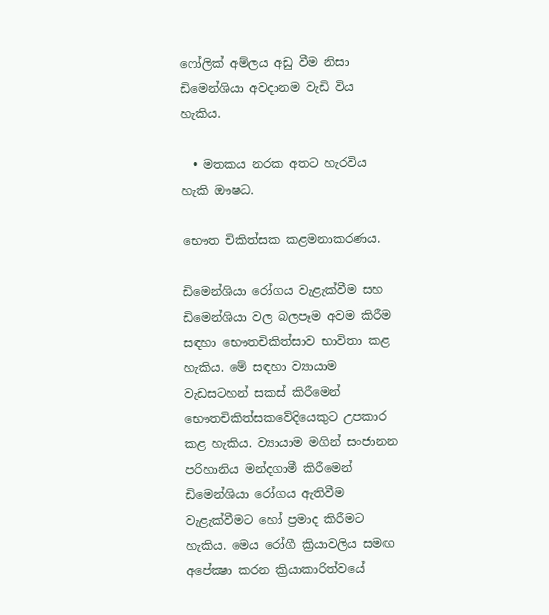ෆෝලික් අම්ලය අඩු වීම නිසා ඩිමෙන්ශියා අවදානම වැඩි විය හැකිය.

  • මතකය නරක අතට හැරවිය හැකි ඖෂධ.

භෞත චිකිත්සක කළමනාකරණය.

ඩිමෙන්ශියා රෝගය වැළැක්වීම සහ ඩිමෙන්ශියා වල බලපෑම අවම කිරීම සඳහා භෞතචිකිත්සාව භාවිතා කළ හැකිය. මේ සඳහා ව්‍යායාම වැඩසටහන් සකස් කිරීමෙන් භෞතචිකිත්සකවේදියෙකුට උපකාර කළ හැකිය. ව්‍යායාම මගින් සංජානන පරිහානිය මන්දගාමී කිරීමෙන් ඩිමෙන්ශියා රෝගය ඇතිවීම වැළැක්වීමට හෝ ප්‍රමාද කිරීමට හැකිය. මෙය රෝගී ක්‍රියාවලිය සමඟ අපේක්‍ෂා කරන ක්‍රියාකාරිත්වයේ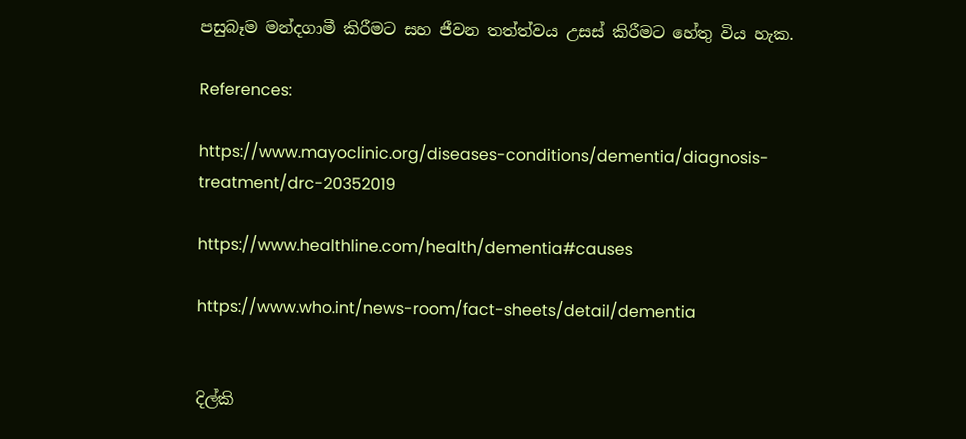පසුබෑම මන්දගාමී කිරීමට සහ ජීවන තත්ත්වය උසස් කිරීමට හේතු විය හැක.

References:

https://www.mayoclinic.org/diseases-conditions/dementia/diagnosis-treatment/drc-20352019

https://www.healthline.com/health/dementia#causes

https://www.who.int/news-room/fact-sheets/detail/dementia


දිල්කි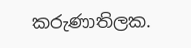කරුණාතිලක.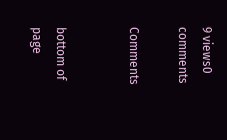9 views0 comments

Comments


bottom of page